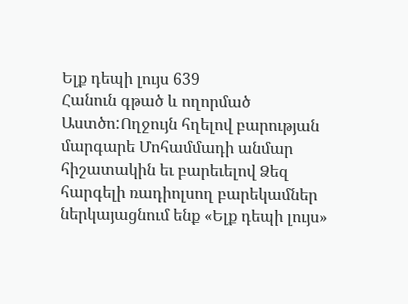Ելք դեպի լույս 639
Հանուն գթած և ողորմած Աստծո:Ողջույն հղելով բարության մարգարե Մոհամմադի անմար հիշատակին եւ բարեւելով Ձեզ հարգելի ռադիոլսող բարեկամներ ներկայացնում ենք «Ելք դեպի լույս»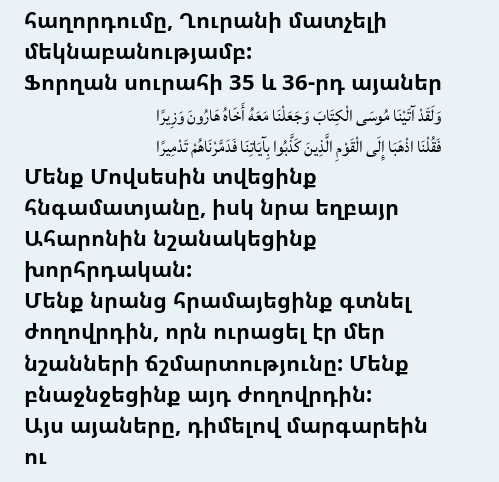հաղորդումը, Ղուրանի մատչելի մեկնաբանությամբ:
Ֆորղան սուրահի 35 և 36-րդ այաներ
وَلَقَدْ آتَیْنَا مُوسَى الْکِتَابَ وَجَعَلْنَا مَعَهُ أَخَاهُ هَارُونَ وَزِیرًا
فَقُلْنَا اذْهَبَا إِلَى الْقَوْمِ الَّذِینَ کَذَّبُوا بِآیَاتِنَا فَدَمَّرْنَاهُمْ تَدْمِیرًا
Մենք Մովսեսին տվեցինք հնգամատյանը, իսկ նրա եղբայր Ահարոնին նշանակեցինք խորհրդական:
Մենք նրանց հրամայեցինք գտնել ժողովրդին, որն ուրացել էր մեր նշանների ճշմարտությունը: Մենք բնաջնջեցինք այդ ժողովրդին:
Այս այաները, դիմելով մարգարեին ու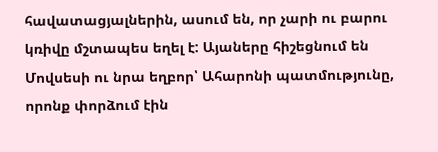հավատացյալներին, ասում են, որ չարի ու բարու կռիվը մշտապես եղել է: Այաները հիշեցնում են Մովսեսի ու նրա եղբոր՝ Ահարոնի պատմությունը, որոնք փորձում էին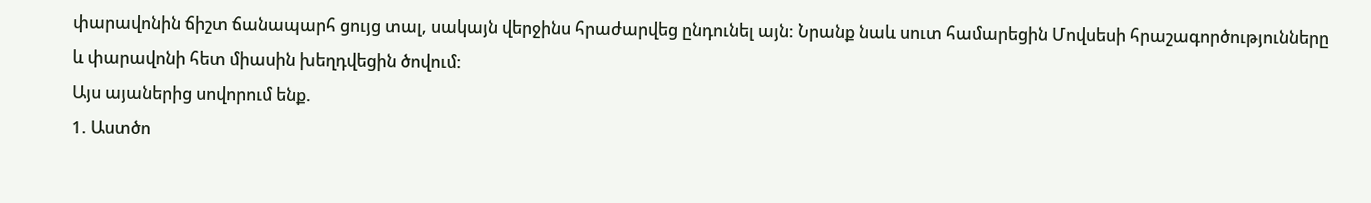փարավոնին ճիշտ ճանապարհ ցույց տալ, սակայն վերջինս հրաժարվեց ընդունել այն: Նրանք նաև սուտ համարեցին Մովսեսի հրաշագործությունները և փարավոնի հետ միասին խեղդվեցին ծովում:
Այս այաներից սովորում ենք.
1. Աստծո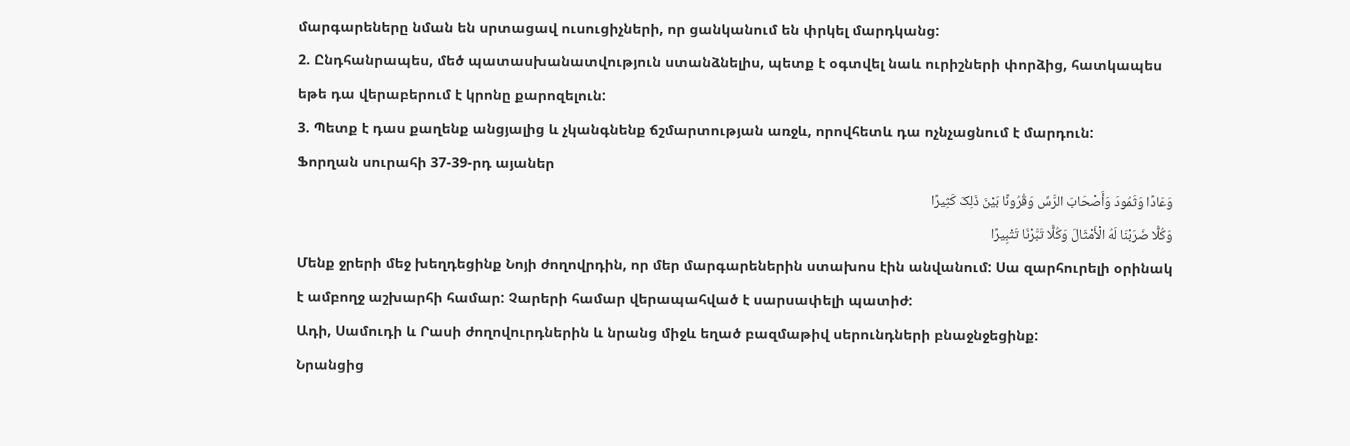մարգարեները նման են սրտացավ ուսուցիչների, որ ցանկանում են փրկել մարդկանց:
2. Ընդհանրապես, մեծ պատասխանատվություն ստանձնելիս, պետք է օգտվել նաև ուրիշների փորձից, հատկապես եթե դա վերաբերում է կրոնը քարոզելուն:
3. Պետք է դաս քաղենք անցյալից և չկանգնենք ճշմարտության առջև, որովհետև դա ոչնչացնում է մարդուն:
Ֆորղան սուրահի 37-39-րդ այաներ
وَعَادًا وَثَمُودَ وَأَصْحَابَ الرَّسِّ وَقُرُونًا بَیْنَ ذَلِکَ کَثِیرًا
وَکُلًّا ضَرَبْنَا لَهُ الْأَمْثَالَ وَکُلًّا تَبَّرْنَا تَتْبِیرًا
Մենք ջրերի մեջ խեղդեցինք Նոյի ժողովրդին, որ մեր մարգարեներին ստախոս էին անվանում: Սա զարհուրելի օրինակ է ամբողջ աշխարհի համար: Չարերի համար վերապահված է սարսափելի պատիժ:
Ադի, Սամուդի և Րասի ժողովուրդներին և նրանց միջև եղած բազմաթիվ սերունդների բնաջնջեցինք:
Նրանցից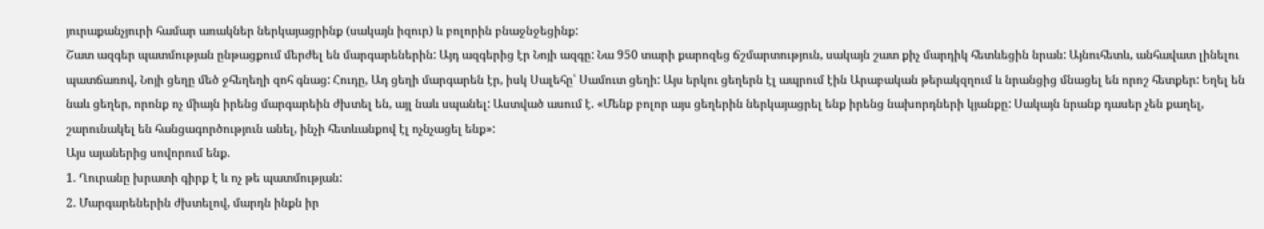յուրաքանչյուրի համար առակներ ներկայացրինք (սակայն իզուր) և բոլորին բնաջնջեցինք:
Շատ ազգեր պատմության ընթացքում մերժել են մարգարեներին: Այդ ազգերից էր Նոյի ազգը: Նա 950 տարի քարոզեց ճշմարտություն, սակայն շատ քիչ մարդիկ հետևեցին նրան: Այնուհետև, անհավատ լինելու պատճառով, Նոյի ցեղը մեծ ջհեղեղի զոհ գնաց: Հուդը, Ադ ցեղի մարգարեն էր, իսկ Սալեհը՝ Սամուտ ցեղի: Այս երկու ցեղերն էլ ապրում էին Արաբական թերակզղում և նրանցից մնացել են որոշ հետքեր: Եղել են նաև ցեղեր, որոնք ոչ միայն իրենց մարգարեին ժխտել են, այլ նաև սպանել: Աստված ասում է. «Մենք բոլոր այս ցեղերին ներկայացրել ենք իրենց նախորդների կյանքը: Սակայն նրանք դասեր չեն քաղել, շարունակել են հանցագործություն անել, ինչի հետևանքով էլ ոչնչացել ենք»:
Այս այաներից սովորում ենք.
1. Ղուրանը խրատի գիրք է և ոչ թե պատմության:
2. Մարգարեներին ժխտելով, մարդն ինքն իր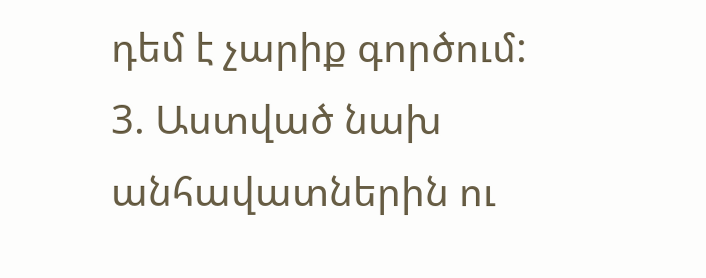դեմ է չարիք գործում:
3. Աստված նախ անհավատներին ու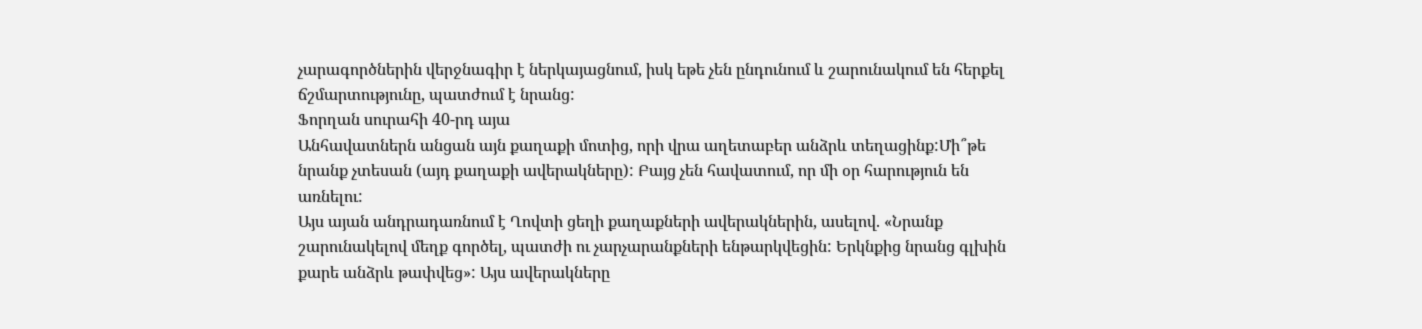չարագործներին վերջնագիր է ներկայացնում, իսկ եթե չեն ընդունում և շարունակում են հերքել ճշմարտությունը, պատժում է նրանց:
Ֆորղան սուրահի 40-րդ այա
Անհավատներն անցան այն քաղաքի մոտից, որի վրա աղետաբեր անձրև տեղացինք:Մի՞թե նրանք չտեսան (այդ քաղաքի ավերակները): Բայց չեն հավատում, որ մի օր հարություն են առնելու:
Այս այան անդրադառնում է Ղովտի ցեղի քաղաքների ավերակներին, ասելով. «Նրանք շարունակելով մեղք գործել, պատժի ու չարչարանքների ենթարկվեցին: Երկնքից նրանց գլխին քարե անձրև թափվեց»: Այս ավերակները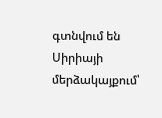գտնվում են Սիրիայի մերձակայքում՝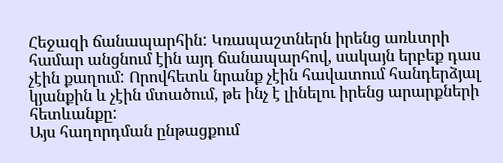Հեջազի ճանապարհին: Կռապաշտներն իրենց առևտրի համար անցնում էին այդ ճանապարհով, սակայն երբեք դաս չէին քաղում: Որովհետև նրանք չէին հավատում հանդերձյալ կյանքին և չէին մտածում, թե ինչ է լինելու իրենց արարքների հետևանքը:
Այս հաղորդման ընթացքում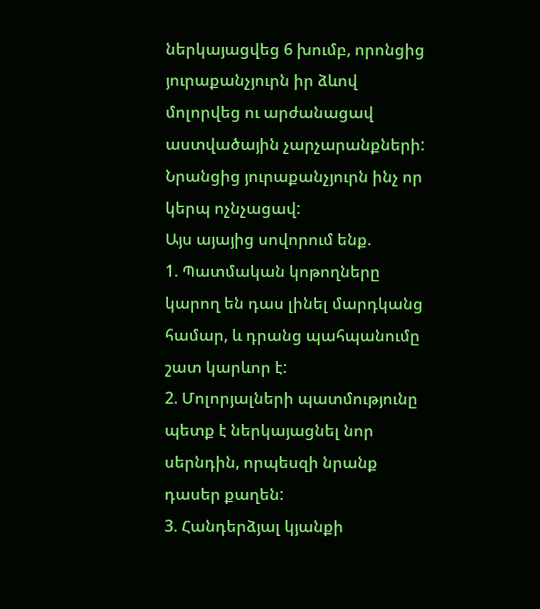ներկայացվեց 6 խումբ, որոնցից յուրաքանչյուրն իր ձևով մոլորվեց ու արժանացավ աստվածային չարչարանքների: Նրանցից յուրաքանչյուրն ինչ որ կերպ ոչնչացավ:
Այս այայից սովորում ենք.
1. Պատմական կոթողները կարող են դաս լինել մարդկանց համար, և դրանց պահպանումը շատ կարևոր է:
2. Մոլորյալների պատմությունը պետք է ներկայացնել նոր սերնդին, որպեսզի նրանք դասեր քաղեն:
3. Հանդերձյալ կյանքի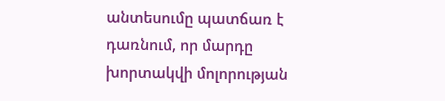անտեսումը պատճառ է դառնում, որ մարդը խորտակվի մոլորության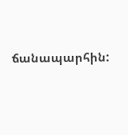ճանապարհին: